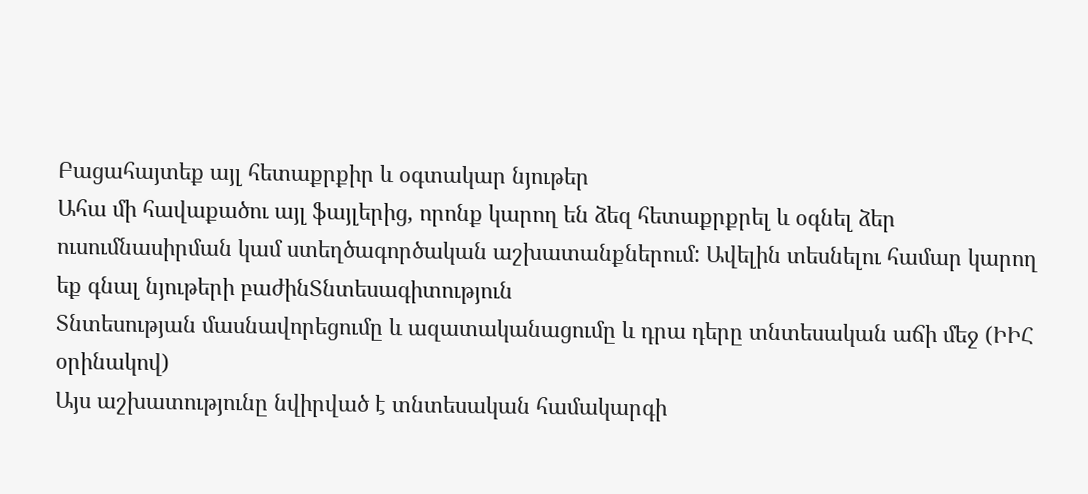Բացահայտեք այլ հետաքրքիր և օգտակար նյութեր
Ահա մի հավաքածու այլ ֆայլերից, որոնք կարող են ձեզ հետաքրքրել և օգնել ձեր ուսումնասիրման կամ ստեղծագործական աշխատանքներում: Ավելին տեսնելու համար կարող եք գնալ նյութերի բաժինՏնտեսագիտություն
Տնտեսության մասնավորեցումը և ազատականացումը և դրա դերը տնտեսական աճի մեջ (ԻԻՀ օրինակով)
Այս աշխատությունը նվիրված է տնտեսական համակարգի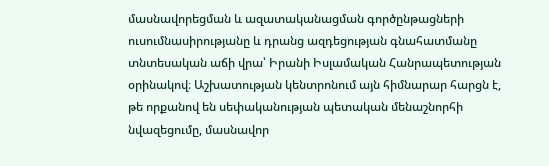մասնավորեցման և ազատականացման գործընթացների ուսումնասիրությանը և դրանց ազդեցության գնահատմանը տնտեսական աճի վրա՝ Իրանի Իսլամական Հանրապետության օրինակով։ Աշխատության կենտրոնում այն հիմնարար հարցն է, թե որքանով են սեփականության պետական մենաշնորհի նվազեցումը, մասնավոր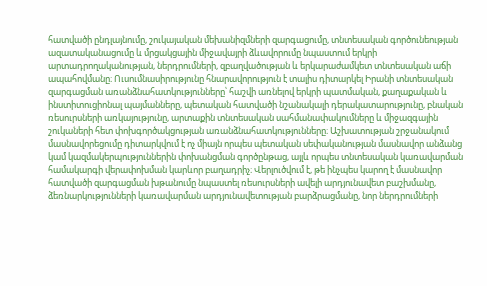հատվածի ընդլայնումը, շուկայական մեխանիզմների զարգացումը, տնտեսական գործունեության ազատականացումը և մրցակցային միջավայրի ձևավորումը նպաստում երկրի արտադրողականության, ներդրումների, զբաղվածության և երկարաժամկետ տնտեսական աճի ապահովմանը։ Ուսումնասիրությունը հնարավորություն է տալիս դիտարկել Իրանի տնտեսական զարգացման առանձնահատկությունները՝ հաշվի առնելով երկրի պատմական, քաղաքական և ինստիտուցիոնալ պայմանները, պետական հատվածի նշանակալի դերակատարությունը, բնական ռեսուրսների առկայությունը, արտաքին տնտեսական սահմանափակումները և միջազգային շուկաների հետ փոխգործակցության առանձնահատկությունները։ Աշխատության շրջանակում մասնավորեցումը դիտարկվում է ոչ միայն որպես պետական սեփականության մասնավոր անձանց կամ կազմակերպություններին փոխանցման գործընթաց, այլև որպես տնտեսական կառավարման համակարգի վերափոխման կարևոր բաղադրիչ։ Վերլուծվում է, թե ինչպես կարող է մասնավոր հատվածի զարգացման խթանումը նպաստել ռեսուրսների ավելի արդյունավետ բաշխմանը, ձեռնարկությունների կառավարման արդյունավետության բարձրացմանը, նոր ներդրումների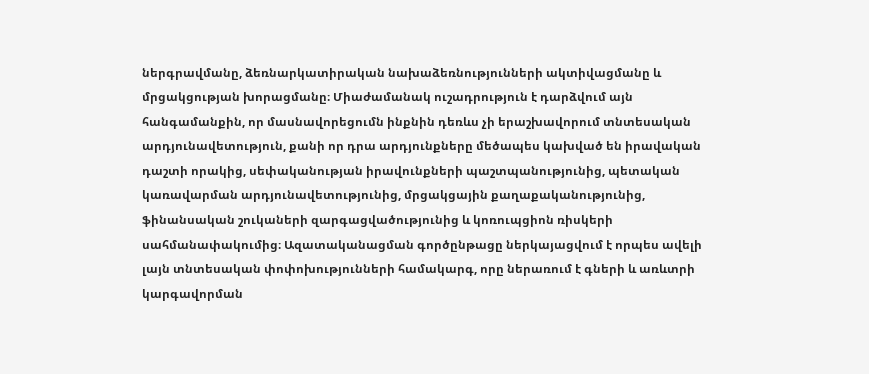ներգրավմանը, ձեռնարկատիրական նախաձեռնությունների ակտիվացմանը և մրցակցության խորացմանը։ Միաժամանակ ուշադրություն է դարձվում այն հանգամանքին, որ մասնավորեցումն ինքնին դեռևս չի երաշխավորում տնտեսական արդյունավետություն, քանի որ դրա արդյունքները մեծապես կախված են իրավական դաշտի որակից, սեփականության իրավունքների պաշտպանությունից, պետական կառավարման արդյունավետությունից, մրցակցային քաղաքականությունից, ֆինանսական շուկաների զարգացվածությունից և կոռուպցիոն ռիսկերի սահմանափակումից։ Ազատականացման գործընթացը ներկայացվում է որպես ավելի լայն տնտեսական փոփոխությունների համակարգ, որը ներառում է գների և առևտրի կարգավորման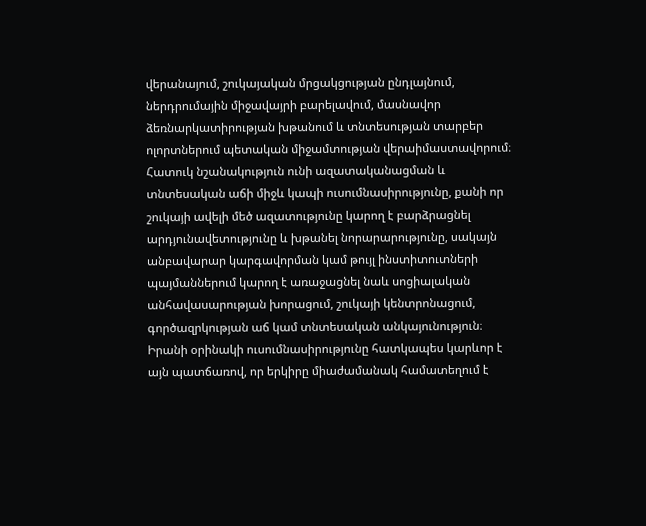վերանայում, շուկայական մրցակցության ընդլայնում, ներդրումային միջավայրի բարելավում, մասնավոր ձեռնարկատիրության խթանում և տնտեսության տարբեր ոլորտներում պետական միջամտության վերաիմաստավորում։ Հատուկ նշանակություն ունի ազատականացման և տնտեսական աճի միջև կապի ուսումնասիրությունը, քանի որ շուկայի ավելի մեծ ազատությունը կարող է բարձրացնել արդյունավետությունը և խթանել նորարարությունը, սակայն անբավարար կարգավորման կամ թույլ ինստիտուտների պայմաններում կարող է առաջացնել նաև սոցիալական անհավասարության խորացում, շուկայի կենտրոնացում, գործազրկության աճ կամ տնտեսական անկայունություն։ Իրանի օրինակի ուսումնասիրությունը հատկապես կարևոր է այն պատճառով, որ երկիրը միաժամանակ համատեղում է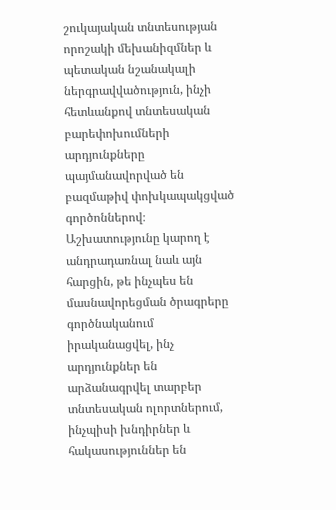շուկայական տնտեսության որոշակի մեխանիզմներ և պետական նշանակալի ներգրավվածություն, ինչի հետևանքով տնտեսական բարեփոխումների արդյունքները պայմանավորված են բազմաթիվ փոխկապակցված գործոններով։ Աշխատությունը կարող է անդրադառնալ նաև այն հարցին, թե ինչպես են մասնավորեցման ծրագրերը գործնականում իրականացվել, ինչ արդյունքներ են արձանագրվել տարբեր տնտեսական ոլորտներում, ինչպիսի խնդիրներ և հակասություններ են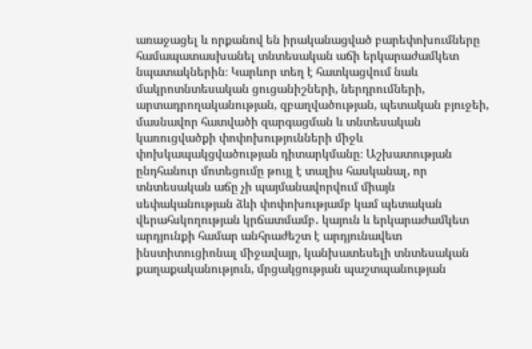առաջացել և որքանով են իրականացված բարեփոխումները համապատասխանել տնտեսական աճի երկարաժամկետ նպատակներին։ Կարևոր տեղ է հատկացվում նաև մակրոտնտեսական ցուցանիշների, ներդրումների, արտադրողականության, զբաղվածության, պետական բյուջեի, մասնավոր հատվածի զարգացման և տնտեսական կառուցվածքի փոփոխությունների միջև փոխկապակցվածության դիտարկմանը։ Աշխատության ընդհանուր մոտեցումը թույլ է տալիս հասկանալ, որ տնտեսական աճը չի պայմանավորվում միայն սեփականության ձևի փոփոխությամբ կամ պետական վերահսկողության կրճատմամբ․ կայուն և երկարաժամկետ արդյունքի համար անհրաժեշտ է արդյունավետ ինստիտուցիոնալ միջավայր, կանխատեսելի տնտեսական քաղաքականություն, մրցակցության պաշտպանության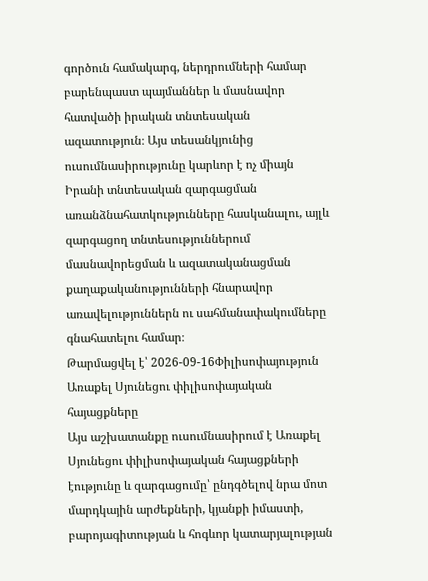գործուն համակարգ, ներդրումների համար բարենպաստ պայմաններ և մասնավոր հատվածի իրական տնտեսական ազատություն։ Այս տեսանկյունից ուսումնասիրությունը կարևոր է ոչ միայն Իրանի տնտեսական զարգացման առանձնահատկությունները հասկանալու, այլև զարգացող տնտեսություններում մասնավորեցման և ազատականացման քաղաքականությունների հնարավոր առավելություններն ու սահմանափակումները գնահատելու համար։
Թարմացվել է՝ 2026-09-16Փիլիսոփայություն
Առաքել Սյունեցու փիլիսոփայական հայացքները
Այս աշխատանքը ուսումնասիրում է Առաքել Սյունեցու փիլիսոփայական հայացքների էությունը և զարգացումը՝ ընդգծելով նրա մոտ մարդկային արժեքների, կյանքի իմաստի, բարոյագիտության և հոգևոր կատարյալության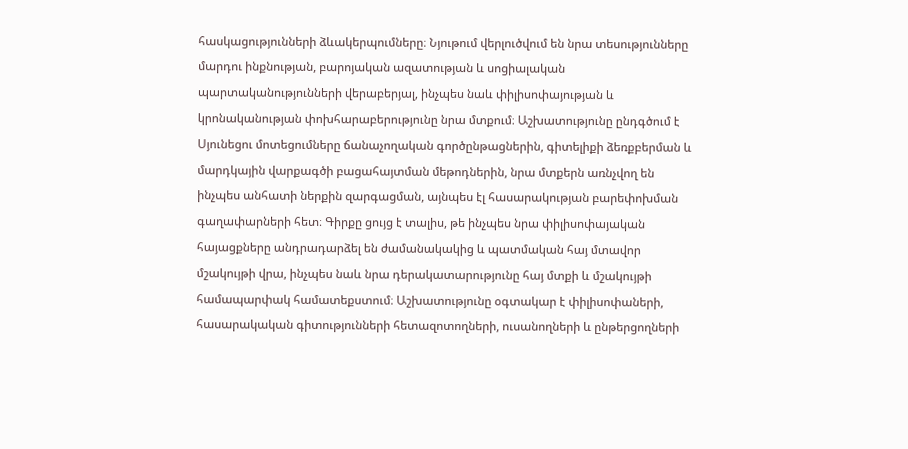հասկացությունների ձևակերպումները։ Նյութում վերլուծվում են նրա տեսությունները մարդու ինքնության, բարոյական ազատության և սոցիալական պարտականությունների վերաբերյալ, ինչպես նաև փիլիսոփայության և կրոնականության փոխհարաբերությունը նրա մտքում։ Աշխատությունը ընդգծում է Սյունեցու մոտեցումները ճանաչողական գործընթացներին, գիտելիքի ձեռքբերման և մարդկային վարքագծի բացահայտման մեթոդներին, նրա մտքերն առնչվող են ինչպես անհատի ներքին զարգացման, այնպես էլ հասարակության բարեփոխման գաղափարների հետ։ Գիրքը ցույց է տալիս, թե ինչպես նրա փիլիսոփայական հայացքները անդրադարձել են ժամանակակից և պատմական հայ մտավոր մշակույթի վրա, ինչպես նաև նրա դերակատարությունը հայ մտքի և մշակույթի համապարփակ համատեքստում։ Աշխատությունը օգտակար է փիլիսոփաների, հասարակական գիտությունների հետազոտողների, ուսանողների և ընթերցողների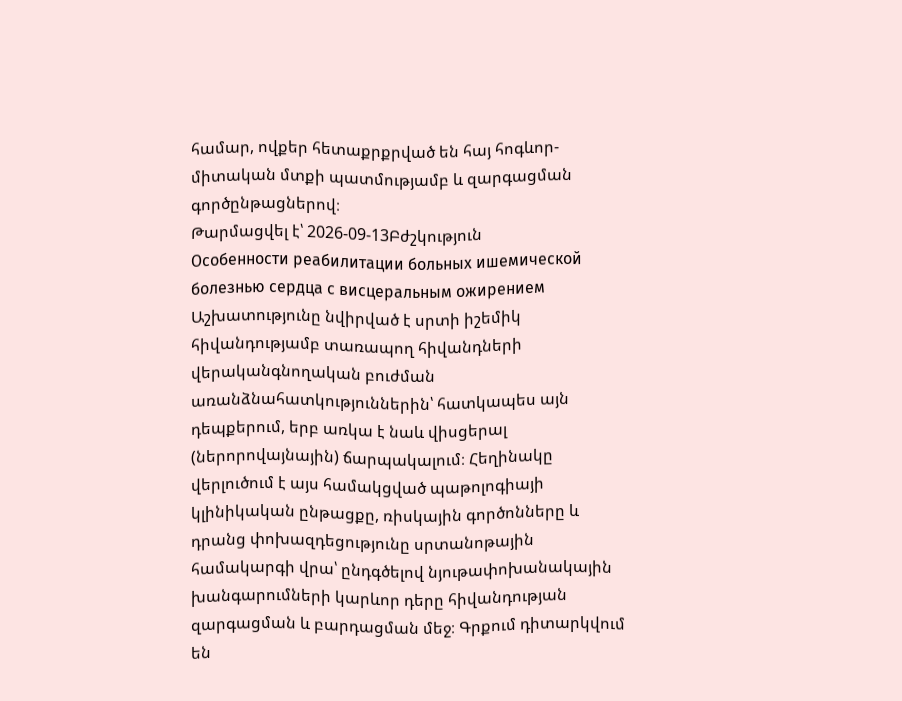համար, ովքեր հետաքրքրված են հայ հոգևոր-միտական մտքի պատմությամբ և զարգացման գործընթացներով։
Թարմացվել է՝ 2026-09-13Բժշկություն
Особенности реабилитации больных ишемической болезнью сердца с висцеральным ожирением
Աշխատությունը նվիրված է սրտի իշեմիկ հիվանդությամբ տառապող հիվանդների վերականգնողական բուժման առանձնահատկություններին՝ հատկապես այն դեպքերում, երբ առկա է նաև վիսցերալ (ներորովայնային) ճարպակալում։ Հեղինակը վերլուծում է այս համակցված պաթոլոգիայի կլինիկական ընթացքը, ռիսկային գործոնները և դրանց փոխազդեցությունը սրտանոթային համակարգի վրա՝ ընդգծելով նյութափոխանակային խանգարումների կարևոր դերը հիվանդության զարգացման և բարդացման մեջ։ Գրքում դիտարկվում են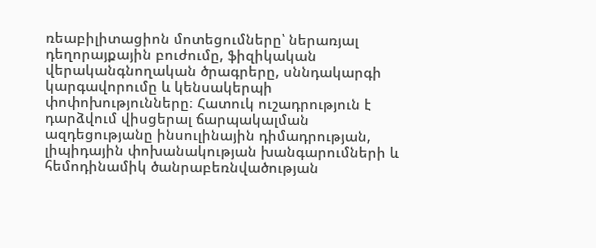ռեաբիլիտացիոն մոտեցումները՝ ներառյալ դեղորայքային բուժումը, ֆիզիկական վերականգնողական ծրագրերը, սննդակարգի կարգավորումը և կենսակերպի փոփոխությունները։ Հատուկ ուշադրություն է դարձվում վիսցերալ ճարպակալման ազդեցությանը ինսուլինային դիմադրության, լիպիդային փոխանակության խանգարումների և հեմոդինամիկ ծանրաբեռնվածության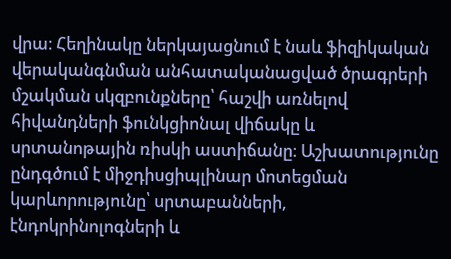վրա։ Հեղինակը ներկայացնում է նաև ֆիզիկական վերականգնման անհատականացված ծրագրերի մշակման սկզբունքները՝ հաշվի առնելով հիվանդների ֆունկցիոնալ վիճակը և սրտանոթային ռիսկի աստիճանը։ Աշխատությունը ընդգծում է միջդիսցիպլինար մոտեցման կարևորությունը՝ սրտաբանների, էնդոկրինոլոգների և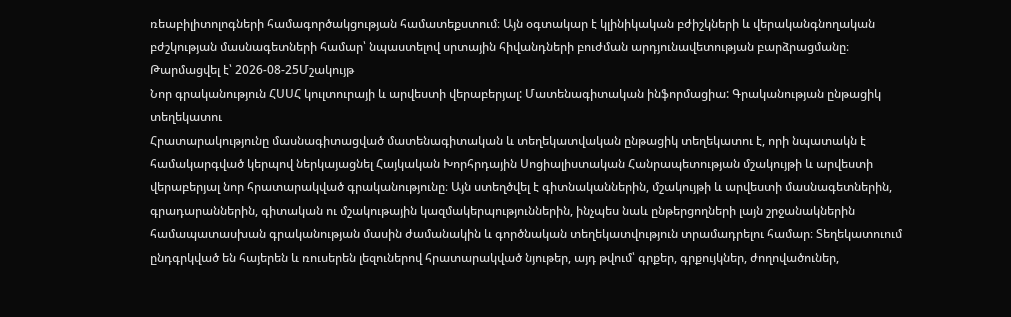ռեաբիլիտոլոգների համագործակցության համատեքստում։ Այն օգտակար է կլինիկական բժիշկների և վերականգնողական բժշկության մասնագետների համար՝ նպաստելով սրտային հիվանդների բուժման արդյունավետության բարձրացմանը։
Թարմացվել է՝ 2026-08-25Մշակույթ
Նոր գրականություն ՀՍՍՀ կուլտուրայի և արվեստի վերաբերյալ: Մատենագիտական ինֆորմացիա: Գրականության ընթացիկ տեղեկատու
Հրատարակությունը մասնագիտացված մատենագիտական և տեղեկատվական ընթացիկ տեղեկատու է, որի նպատակն է համակարգված կերպով ներկայացնել Հայկական Խորհրդային Սոցիալիստական Հանրապետության մշակույթի և արվեստի վերաբերյալ նոր հրատարակված գրականությունը։ Այն ստեղծվել է գիտնականներին, մշակույթի և արվեստի մասնագետներին, գրադարաններին, գիտական ու մշակութային կազմակերպություններին, ինչպես նաև ընթերցողների լայն շրջանակներին համապատասխան գրականության մասին ժամանակին և գործնական տեղեկատվություն տրամադրելու համար։ Տեղեկատուում ընդգրկված են հայերեն և ռուսերեն լեզուներով հրատարակված նյութեր, այդ թվում՝ գրքեր, գրքույկներ, ժողովածուներ,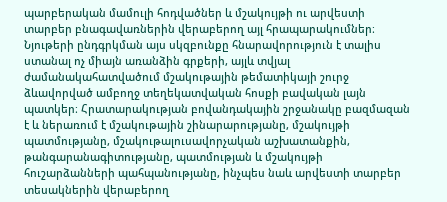պարբերական մամուլի հոդվածներ և մշակույթի ու արվեստի տարբեր բնագավառներին վերաբերող այլ հրապարակումներ։ Նյութերի ընդգրկման այս սկզբունքը հնարավորություն է տալիս ստանալ ոչ միայն առանձին գրքերի, այլև տվյալ ժամանակահատվածում մշակութային թեմատիկայի շուրջ ձևավորված ամբողջ տեղեկատվական հոսքի բավական լայն պատկեր։ Հրատարակության բովանդակային շրջանակը բազմազան է և ներառում է մշակութային շինարարությանը, մշակույթի պատմությանը, մշակութալուսավորչական աշխատանքին, թանգարանագիտությանը, պատմության և մշակույթի հուշարձանների պահպանությանը, ինչպես նաև արվեստի տարբեր տեսակներին վերաբերող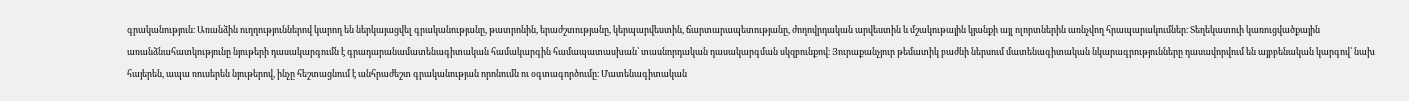գրականություն։ Առանձին ուղղություններով կարող են ներկայացվել գրականությանը, թատրոնին, երաժշտությանը, կերպարվեստին, ճարտարապետությանը, ժողովրդական արվեստին և մշակութային կյանքի այլ ոլորտներին առնչվող հրապարակումներ։ Տեղեկատուի կառուցվածքային առանձնահատկությունը նյութերի դասակարգումն է գրադարանամատենագիտական համակարգին համապատասխան՝ տասնորդական դասակարգման սկզբունքով։ Յուրաքանչյուր թեմատիկ բաժնի ներսում մատենագիտական նկարագրությունները դասավորվում են այբբենական կարգով՝ նախ հայերեն, ապա ռուսերեն նյութերով, ինչը հեշտացնում է անհրաժեշտ գրականության որոնումն ու օգտագործումը։ Մատենագիտական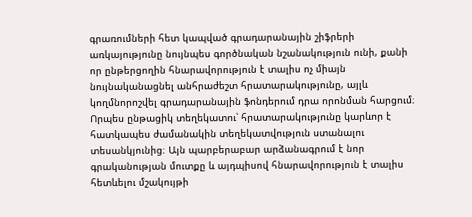գրառումների հետ կապված գրադարանային շիֆրերի առկայությունը նույնպես գործնական նշանակություն ունի, քանի որ ընթերցողին հնարավորություն է տալիս ոչ միայն նույնականացնել անհրաժեշտ հրատարակությունը, այլև կողմնորոշվել գրադարանային ֆոնդերում դրա որոնման հարցում։ Որպես ընթացիկ տեղեկատու՝ հրատարակությունը կարևոր է հատկապես ժամանակին տեղեկատվություն ստանալու տեսանկյունից։ Այն պարբերաբար արձանագրում է նոր գրականության մուտքը և այդպիսով հնարավորություն է տալիս հետևելու մշակույթի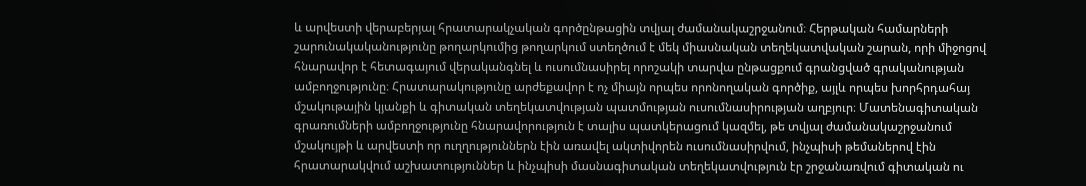և արվեստի վերաբերյալ հրատարակչական գործընթացին տվյալ ժամանակաշրջանում։ Հերթական համարների շարունակականությունը թողարկումից թողարկում ստեղծում է մեկ միասնական տեղեկատվական շարան, որի միջոցով հնարավոր է հետագայում վերականգնել և ուսումնասիրել որոշակի տարվա ընթացքում գրանցված գրականության ամբողջությունը։ Հրատարակությունը արժեքավոր է ոչ միայն որպես որոնողական գործիք, այլև որպես խորհրդահայ մշակութային կյանքի և գիտական տեղեկատվության պատմության ուսումնասիրության աղբյուր։ Մատենագիտական գրառումների ամբողջությունը հնարավորություն է տալիս պատկերացում կազմել, թե տվյալ ժամանակաշրջանում մշակույթի և արվեստի որ ուղղություններն էին առավել ակտիվորեն ուսումնասիրվում, ինչպիսի թեմաներով էին հրատարակվում աշխատություններ և ինչպիսի մասնագիտական տեղեկատվություն էր շրջանառվում գիտական ու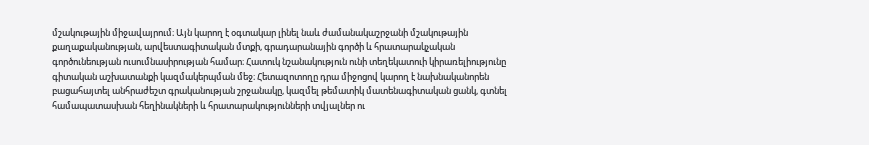մշակութային միջավայրում։ Այն կարող է օգտակար լինել նաև ժամանակաշրջանի մշակութային քաղաքականության, արվեստագիտական մտքի, գրադարանային գործի և հրատարակչական գործունեության ուսումնասիրության համար։ Հատուկ նշանակություն ունի տեղեկատուի կիրառելիությունը գիտական աշխատանքի կազմակերպման մեջ։ Հետազոտողը դրա միջոցով կարող է նախնականորեն բացահայտել անհրաժեշտ գրականության շրջանակը, կազմել թեմատիկ մատենագիտական ցանկ, գտնել համապատասխան հեղինակների և հրատարակությունների տվյալներ ու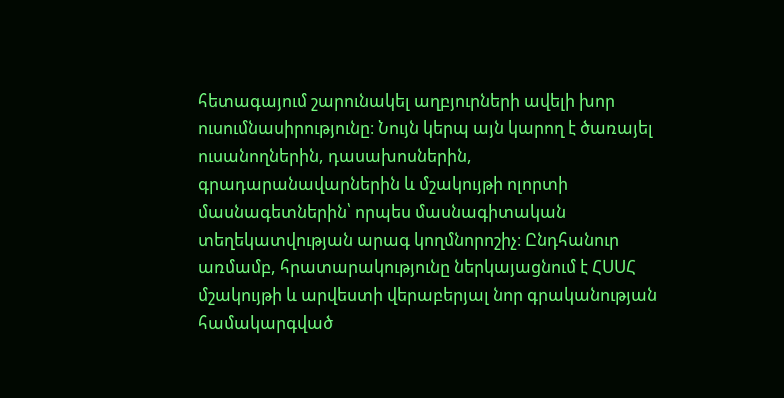հետագայում շարունակել աղբյուրների ավելի խոր ուսումնասիրությունը։ Նույն կերպ այն կարող է ծառայել ուսանողներին, դասախոսներին, գրադարանավարներին և մշակույթի ոլորտի մասնագետներին՝ որպես մասնագիտական տեղեկատվության արագ կողմնորոշիչ։ Ընդհանուր առմամբ, հրատարակությունը ներկայացնում է ՀՍՍՀ մշակույթի և արվեստի վերաբերյալ նոր գրականության համակարգված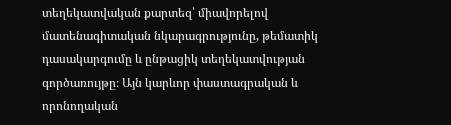տեղեկատվական քարտեզ՝ միավորելով մատենագիտական նկարագրությունը, թեմատիկ դասակարգումը և ընթացիկ տեղեկատվության գործառույթը։ Այն կարևոր փաստագրական և որոնողական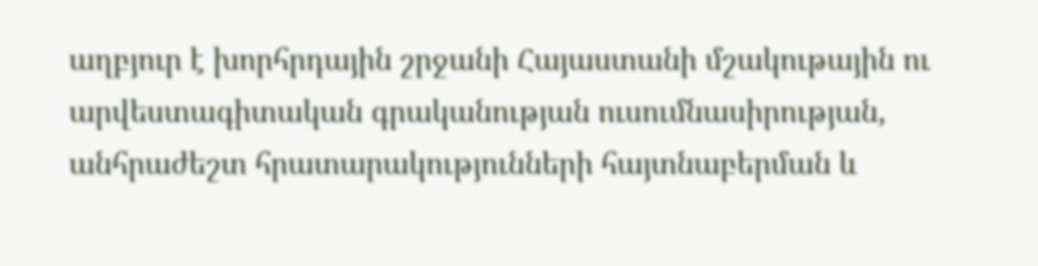աղբյուր է խորհրդային շրջանի Հայաստանի մշակութային ու արվեստագիտական գրականության ուսումնասիրության, անհրաժեշտ հրատարակությունների հայտնաբերման և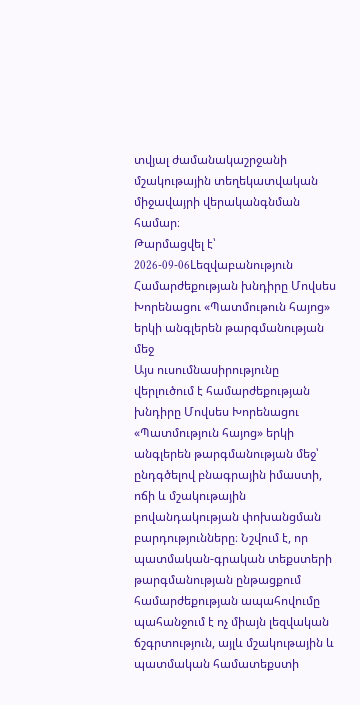տվյալ ժամանակաշրջանի մշակութային տեղեկատվական միջավայրի վերականգնման համար։
Թարմացվել է՝ 2026-09-06Lեզվաբանություն
Համարժեքության խնդիրը Մովսես Խորենացու «Պատմութուն հայոց» երկի անգլերեն թարգմանության մեջ
Այս ուսումնասիրությունը վերլուծում է համարժեքության խնդիրը Մովսես Խորենացու «Պատմություն հայոց» երկի անգլերեն թարգմանության մեջ՝ ընդգծելով բնագրային իմաստի, ոճի և մշակութային բովանդակության փոխանցման բարդությունները։ Նշվում է, որ պատմական-գրական տեքստերի թարգմանության ընթացքում համարժեքության ապահովումը պահանջում է ոչ միայն լեզվական ճշգրտություն, այլև մշակութային և պատմական համատեքստի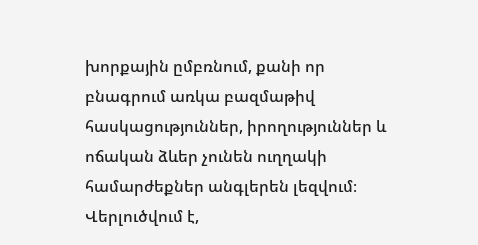խորքային ըմբռնում, քանի որ բնագրում առկա բազմաթիվ հասկացություններ, իրողություններ և ոճական ձևեր չունեն ուղղակի համարժեքներ անգլերեն լեզվում։ Վերլուծվում է,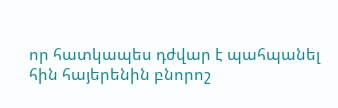որ հատկապես դժվար է պահպանել հին հայերենին բնորոշ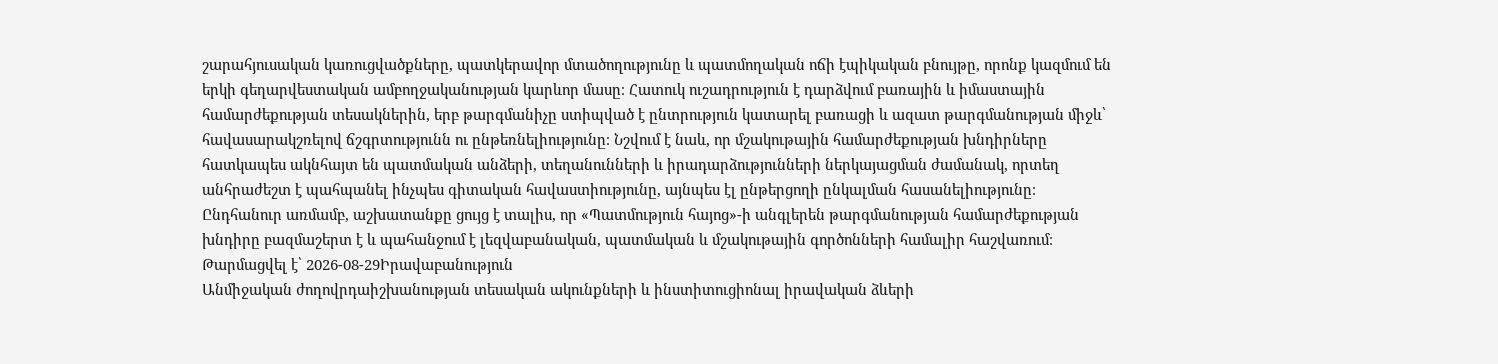շարահյուսական կառուցվածքները, պատկերավոր մտածողությունը և պատմողական ոճի էպիկական բնույթը, որոնք կազմում են երկի գեղարվեստական ամբողջականության կարևոր մասը։ Հատուկ ուշադրություն է դարձվում բառային և իմաստային համարժեքության տեսակներին, երբ թարգմանիչը ստիպված է ընտրություն կատարել բառացի և ազատ թարգմանության միջև՝ հավասարակշռելով ճշգրտությունն ու ընթեռնելիությունը։ Նշվում է նաև, որ մշակութային համարժեքության խնդիրները հատկապես ակնհայտ են պատմական անձերի, տեղանունների և իրադարձությունների ներկայացման ժամանակ, որտեղ անհրաժեշտ է պահպանել ինչպես գիտական հավաստիությունը, այնպես էլ ընթերցողի ընկալման հասանելիությունը։ Ընդհանուր առմամբ, աշխատանքը ցույց է տալիս, որ «Պատմություն հայոց»-ի անգլերեն թարգմանության համարժեքության խնդիրը բազմաշերտ է և պահանջում է լեզվաբանական, պատմական և մշակութային գործոնների համալիր հաշվառում։
Թարմացվել է՝ 2026-08-29Իրավաբանություն
Անմիջական ժողովրդաիշխանության տեսական ակունքների և ինստիտուցիոնալ իրավական ձևերի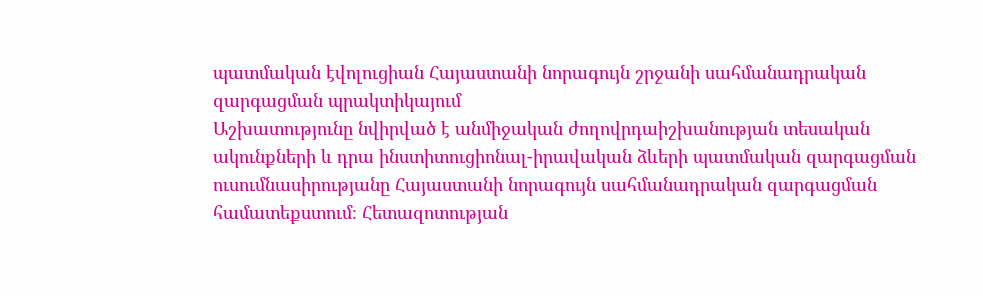պատմական էվոլուցիան Հայաստանի նորագույն շրջանի սահմանադրական զարգացման պրակտիկայում
Աշխատությունը նվիրված է անմիջական ժողովրդաիշխանության տեսական ակունքների և դրա ինստիտուցիոնալ-իրավական ձևերի պատմական զարգացման ուսումնասիրությանը Հայաստանի նորագույն սահմանադրական զարգացման համատեքստում։ Հետազոտության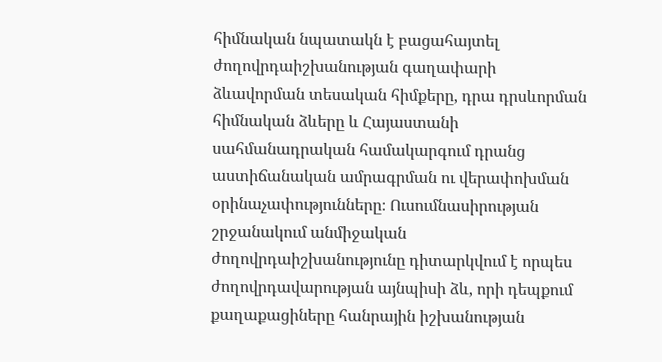հիմնական նպատակն է բացահայտել ժողովրդաիշխանության գաղափարի ձևավորման տեսական հիմքերը, դրա դրսևորման հիմնական ձևերը և Հայաստանի սահմանադրական համակարգում դրանց աստիճանական ամրագրման ու վերափոխման օրինաչափությունները։ Ուսումնասիրության շրջանակում անմիջական ժողովրդաիշխանությունը դիտարկվում է որպես ժողովրդավարության այնպիսի ձև, որի դեպքում քաղաքացիները հանրային իշխանության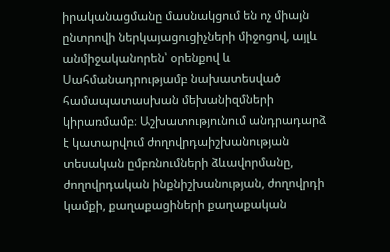իրականացմանը մասնակցում են ոչ միայն ընտրովի ներկայացուցիչների միջոցով, այլև անմիջականորեն՝ օրենքով և Սահմանադրությամբ նախատեսված համապատասխան մեխանիզմների կիրառմամբ։ Աշխատությունում անդրադարձ է կատարվում ժողովրդաիշխանության տեսական ըմբռնումների ձևավորմանը, ժողովրդական ինքնիշխանության, ժողովրդի կամքի, քաղաքացիների քաղաքական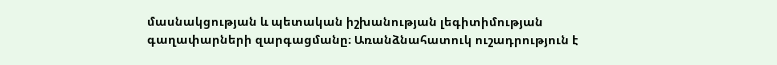մասնակցության և պետական իշխանության լեգիտիմության գաղափարների զարգացմանը։ Առանձնահատուկ ուշադրություն է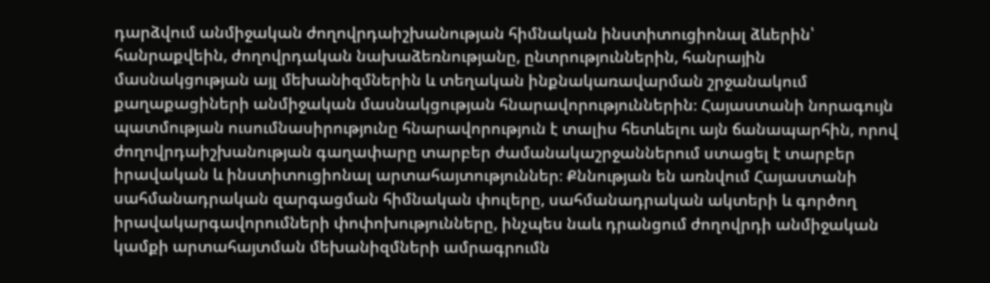դարձվում անմիջական ժողովրդաիշխանության հիմնական ինստիտուցիոնալ ձևերին՝ հանրաքվեին, ժողովրդական նախաձեռնությանը, ընտրություններին, հանրային մասնակցության այլ մեխանիզմներին և տեղական ինքնակառավարման շրջանակում քաղաքացիների անմիջական մասնակցության հնարավորություններին։ Հայաստանի նորագույն պատմության ուսումնասիրությունը հնարավորություն է տալիս հետևելու այն ճանապարհին, որով ժողովրդաիշխանության գաղափարը տարբեր ժամանակաշրջաններում ստացել է տարբեր իրավական և ինստիտուցիոնալ արտահայտություններ։ Քննության են առնվում Հայաստանի սահմանադրական զարգացման հիմնական փուլերը, սահմանադրական ակտերի և գործող իրավակարգավորումների փոփոխությունները, ինչպես նաև դրանցում ժողովրդի անմիջական կամքի արտահայտման մեխանիզմների ամրագրումն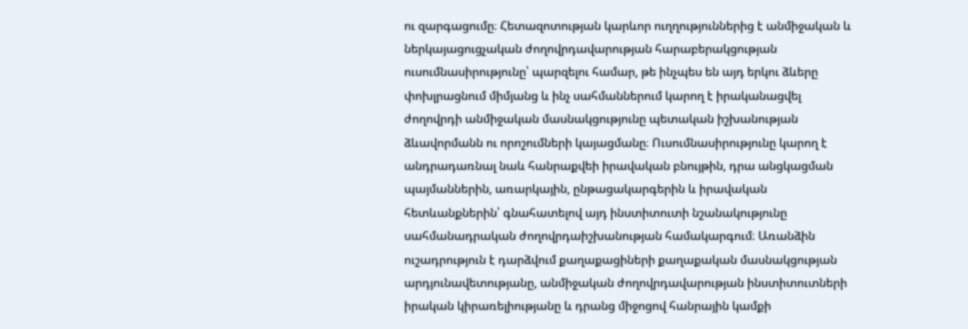ու զարգացումը։ Հետազոտության կարևոր ուղղություններից է անմիջական և ներկայացուցչական ժողովրդավարության հարաբերակցության ուսումնասիրությունը՝ պարզելու համար, թե ինչպես են այդ երկու ձևերը փոխլրացնում միմյանց և ինչ սահմաններում կարող է իրականացվել ժողովրդի անմիջական մասնակցությունը պետական իշխանության ձևավորմանն ու որոշումների կայացմանը։ Ուսումնասիրությունը կարող է անդրադառնալ նաև հանրաքվեի իրավական բնույթին, դրա անցկացման պայմաններին, առարկային, ընթացակարգերին և իրավական հետևանքներին՝ գնահատելով այդ ինստիտուտի նշանակությունը սահմանադրական ժողովրդաիշխանության համակարգում։ Առանձին ուշադրություն է դարձվում քաղաքացիների քաղաքական մասնակցության արդյունավետությանը, անմիջական ժողովրդավարության ինստիտուտների իրական կիրառելիությանը և դրանց միջոցով հանրային կամքի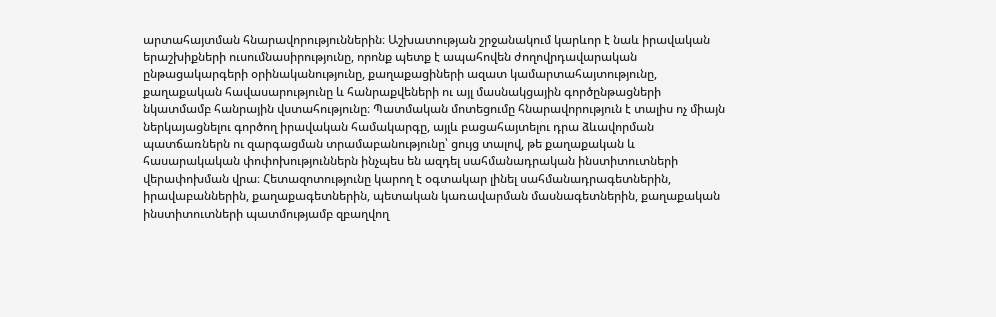արտահայտման հնարավորություններին։ Աշխատության շրջանակում կարևոր է նաև իրավական երաշխիքների ուսումնասիրությունը, որոնք պետք է ապահովեն ժողովրդավարական ընթացակարգերի օրինականությունը, քաղաքացիների ազատ կամարտահայտությունը, քաղաքական հավասարությունը և հանրաքվեների ու այլ մասնակցային գործընթացների նկատմամբ հանրային վստահությունը։ Պատմական մոտեցումը հնարավորություն է տալիս ոչ միայն ներկայացնելու գործող իրավական համակարգը, այլև բացահայտելու դրա ձևավորման պատճառներն ու զարգացման տրամաբանությունը՝ ցույց տալով, թե քաղաքական և հասարակական փոփոխություններն ինչպես են ազդել սահմանադրական ինստիտուտների վերափոխման վրա։ Հետազոտությունը կարող է օգտակար լինել սահմանադրագետներին, իրավաբաններին, քաղաքագետներին, պետական կառավարման մասնագետներին, քաղաքական ինստիտուտների պատմությամբ զբաղվող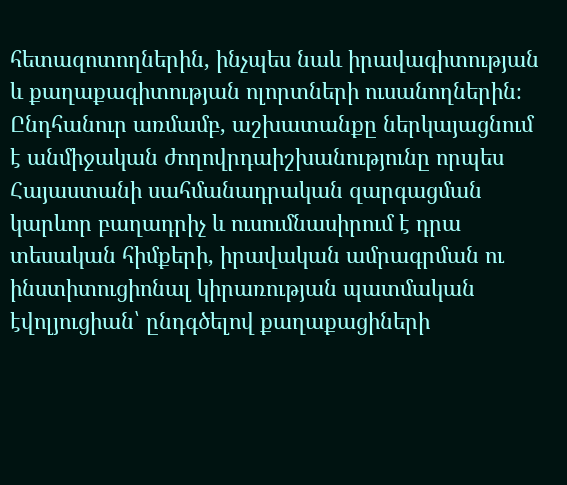հետազոտողներին, ինչպես նաև իրավագիտության և քաղաքագիտության ոլորտների ուսանողներին։ Ընդհանուր առմամբ, աշխատանքը ներկայացնում է անմիջական ժողովրդաիշխանությունը որպես Հայաստանի սահմանադրական զարգացման կարևոր բաղադրիչ և ուսումնասիրում է դրա տեսական հիմքերի, իրավական ամրագրման ու ինստիտուցիոնալ կիրառության պատմական էվոլյուցիան՝ ընդգծելով քաղաքացիների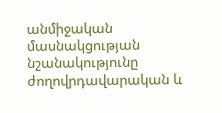անմիջական մասնակցության նշանակությունը ժողովրդավարական և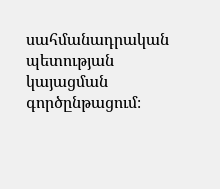սահմանադրական պետության կայացման գործընթացում։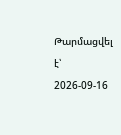Թարմացվել է՝ 2026-09-16